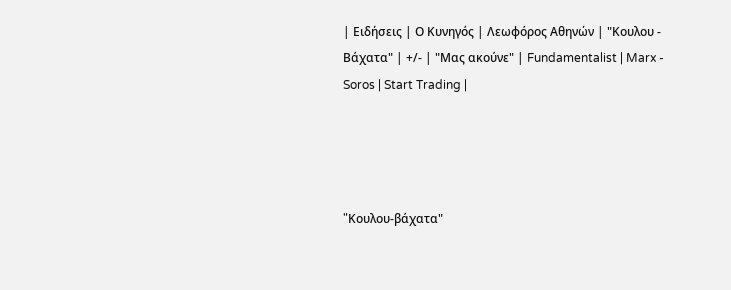| Ειδήσεις | Ο Κυνηγός | Λεωφόρος Αθηνών | "Κουλου - Βάχατα" | +/- | "Μας ακούνε" | Fundamentalist | Marx - Soros | Start Trading |




"Kουλου-βάχατα"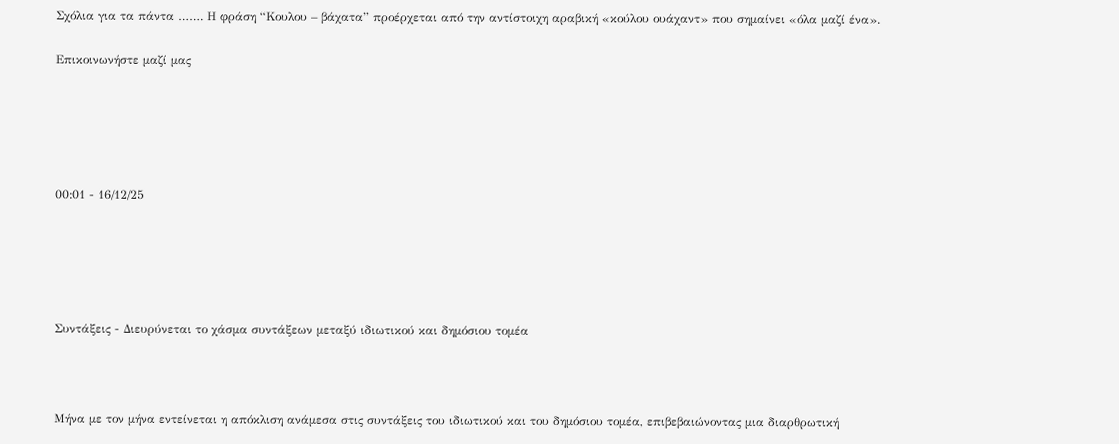Σχόλια για τα πάντα ……. Η φράση “Κουλου – βάχατα” προέρχεται από την αντίστοιχη αραβική «κούλου ουάχαντ» που σημαίνει «όλα μαζί ένα».

Επικοινωνήστε μαζί μας





00:01 - 16/12/25





Συντάξεις - Διευρύνεται το χάσμα συντάξεων μεταξύ ιδιωτικού και δημόσιου τομέα



Μήνα με τον μήνα εντείνεται η απόκλιση ανάμεσα στις συντάξεις του ιδιωτικού και του δημόσιου τομέα, επιβεβαιώνοντας μια διαρθρωτική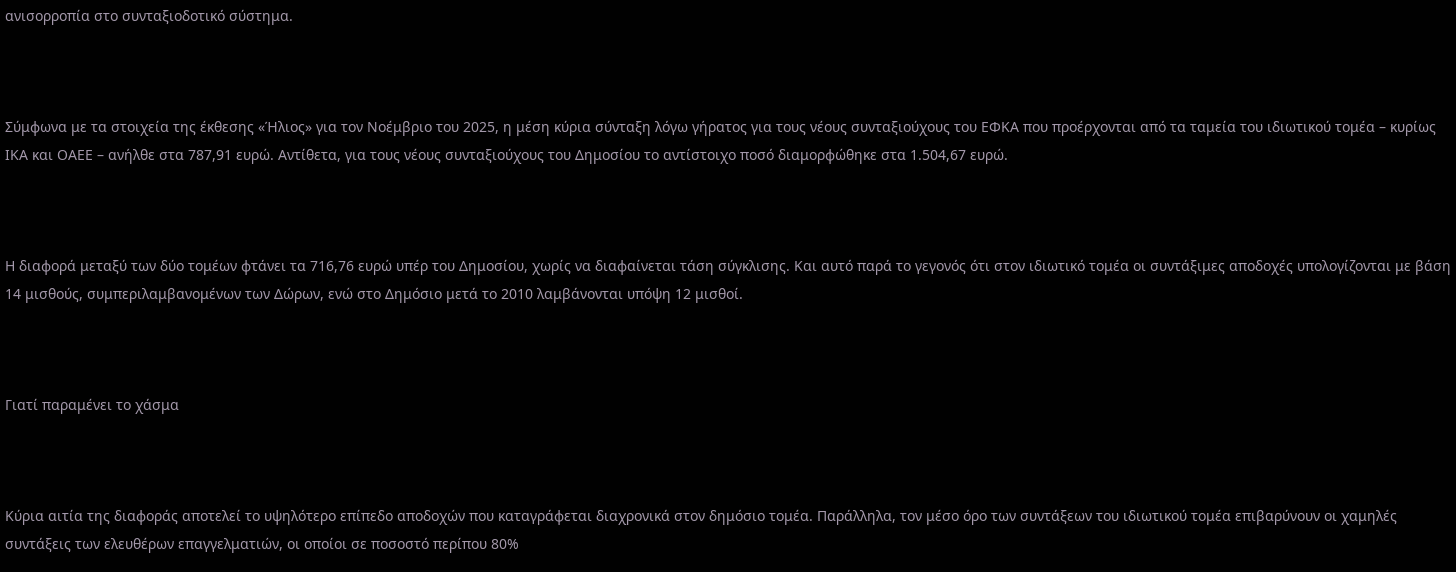ανισορροπία στο συνταξιοδοτικό σύστημα.



Σύμφωνα με τα στοιχεία της έκθεσης «Ήλιος» για τον Νοέμβριο του 2025, η μέση κύρια σύνταξη λόγω γήρατος για τους νέους συνταξιούχους του ΕΦΚΑ που προέρχονται από τα ταμεία του ιδιωτικού τομέα – κυρίως ΙΚΑ και ΟΑΕΕ – ανήλθε στα 787,91 ευρώ. Αντίθετα, για τους νέους συνταξιούχους του Δημοσίου το αντίστοιχο ποσό διαμορφώθηκε στα 1.504,67 ευρώ.



Η διαφορά μεταξύ των δύο τομέων φτάνει τα 716,76 ευρώ υπέρ του Δημοσίου, χωρίς να διαφαίνεται τάση σύγκλισης. Και αυτό παρά το γεγονός ότι στον ιδιωτικό τομέα οι συντάξιμες αποδοχές υπολογίζονται με βάση 14 μισθούς, συμπεριλαμβανομένων των Δώρων, ενώ στο Δημόσιο μετά το 2010 λαμβάνονται υπόψη 12 μισθοί.



Γιατί παραμένει το χάσμα



Κύρια αιτία της διαφοράς αποτελεί το υψηλότερο επίπεδο αποδοχών που καταγράφεται διαχρονικά στον δημόσιο τομέα. Παράλληλα, τον μέσο όρο των συντάξεων του ιδιωτικού τομέα επιβαρύνουν οι χαμηλές συντάξεις των ελευθέρων επαγγελματιών, οι οποίοι σε ποσοστό περίπου 80%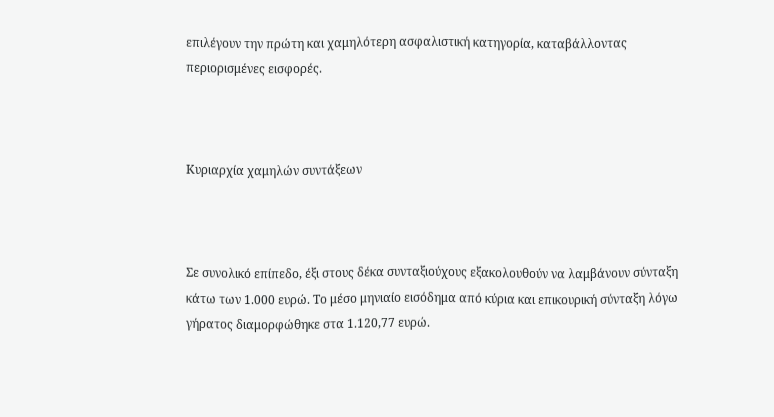επιλέγουν την πρώτη και χαμηλότερη ασφαλιστική κατηγορία, καταβάλλοντας περιορισμένες εισφορές.



Κυριαρχία χαμηλών συντάξεων



Σε συνολικό επίπεδο, έξι στους δέκα συνταξιούχους εξακολουθούν να λαμβάνουν σύνταξη κάτω των 1.000 ευρώ. Το μέσο μηνιαίο εισόδημα από κύρια και επικουρική σύνταξη λόγω γήρατος διαμορφώθηκε στα 1.120,77 ευρώ.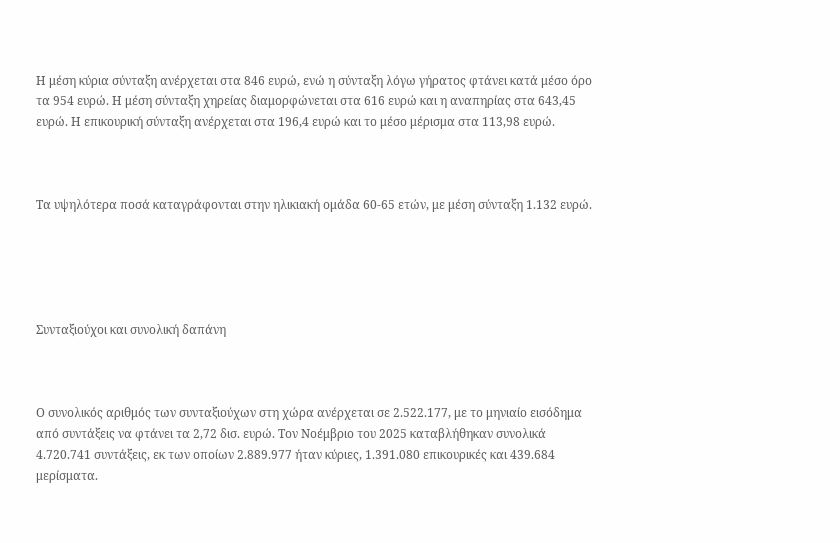Η μέση κύρια σύνταξη ανέρχεται στα 846 ευρώ, ενώ η σύνταξη λόγω γήρατος φτάνει κατά μέσο όρο τα 954 ευρώ. Η μέση σύνταξη χηρείας διαμορφώνεται στα 616 ευρώ και η αναπηρίας στα 643,45 ευρώ. Η επικουρική σύνταξη ανέρχεται στα 196,4 ευρώ και το μέσο μέρισμα στα 113,98 ευρώ.



Τα υψηλότερα ποσά καταγράφονται στην ηλικιακή ομάδα 60-65 ετών, με μέση σύνταξη 1.132 ευρώ.





Συνταξιούχοι και συνολική δαπάνη



Ο συνολικός αριθμός των συνταξιούχων στη χώρα ανέρχεται σε 2.522.177, με το μηνιαίο εισόδημα από συντάξεις να φτάνει τα 2,72 δισ. ευρώ. Τον Νοέμβριο του 2025 καταβλήθηκαν συνολικά 4.720.741 συντάξεις, εκ των οποίων 2.889.977 ήταν κύριες, 1.391.080 επικουρικές και 439.684 μερίσματα.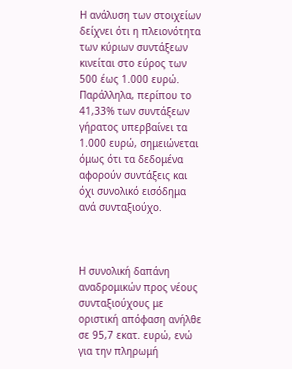Η ανάλυση των στοιχείων δείχνει ότι η πλειονότητα των κύριων συντάξεων κινείται στο εύρος των 500 έως 1.000 ευρώ. Παράλληλα, περίπου το 41,33% των συντάξεων γήρατος υπερβαίνει τα 1.000 ευρώ, σημειώνεται όμως ότι τα δεδομένα αφορούν συντάξεις και όχι συνολικό εισόδημα ανά συνταξιούχο.



Η συνολική δαπάνη αναδρομικών προς νέους συνταξιούχους με οριστική απόφαση ανήλθε σε 95,7 εκατ. ευρώ, ενώ για την πληρωμή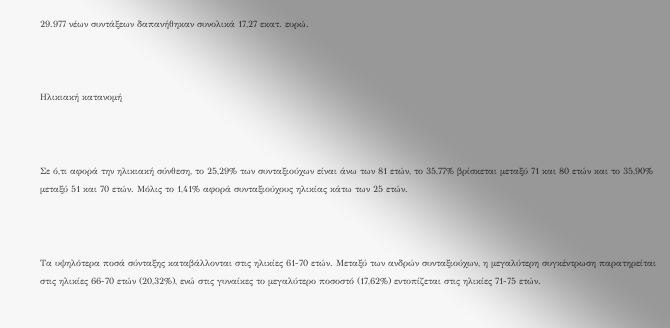29.977 νέων συντάξεων δαπανήθηκαν συνολικά 17,27 εκατ. ευρώ.



Ηλικιακή κατανομή



Σε ό,τι αφορά την ηλικιακή σύνθεση, το 25,29% των συνταξιούχων είναι άνω των 81 ετών, το 35,77% βρίσκεται μεταξύ 71 και 80 ετών και το 35,90% μεταξύ 51 και 70 ετών. Μόλις το 1,41% αφορά συνταξιούχους ηλικίας κάτω των 25 ετών.



Τα υψηλότερα ποσά σύνταξης καταβάλλονται στις ηλικίες 61-70 ετών. Μεταξύ των ανδρών συνταξιούχων, η μεγαλύτερη συγκέντρωση παρατηρείται στις ηλικίες 66-70 ετών (20,32%), ενώ στις γυναίκες το μεγαλύτερο ποσοστό (17,62%) εντοπίζεται στις ηλικίες 71-75 ετών.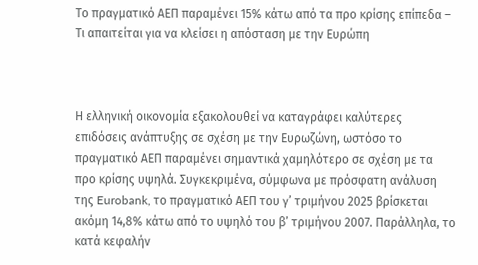Το πραγματικό ΑΕΠ παραμένει 15% κάτω από τα προ κρίσης επίπεδα – Τι απαιτείται για να κλείσει η απόσταση με την Ευρώπη



Η ελληνική οικονομία εξακολουθεί να καταγράφει καλύτερες επιδόσεις ανάπτυξης σε σχέση με την Ευρωζώνη, ωστόσο το πραγματικό ΑΕΠ παραμένει σημαντικά χαμηλότερο σε σχέση με τα προ κρίσης υψηλά. Συγκεκριμένα, σύμφωνα με πρόσφατη ανάλυση της Eurobank, το πραγματικό ΑΕΠ του γ’ τριμήνου 2025 βρίσκεται ακόμη 14,8% κάτω από το υψηλό του β’ τριμήνου 2007. Παράλληλα, το κατά κεφαλήν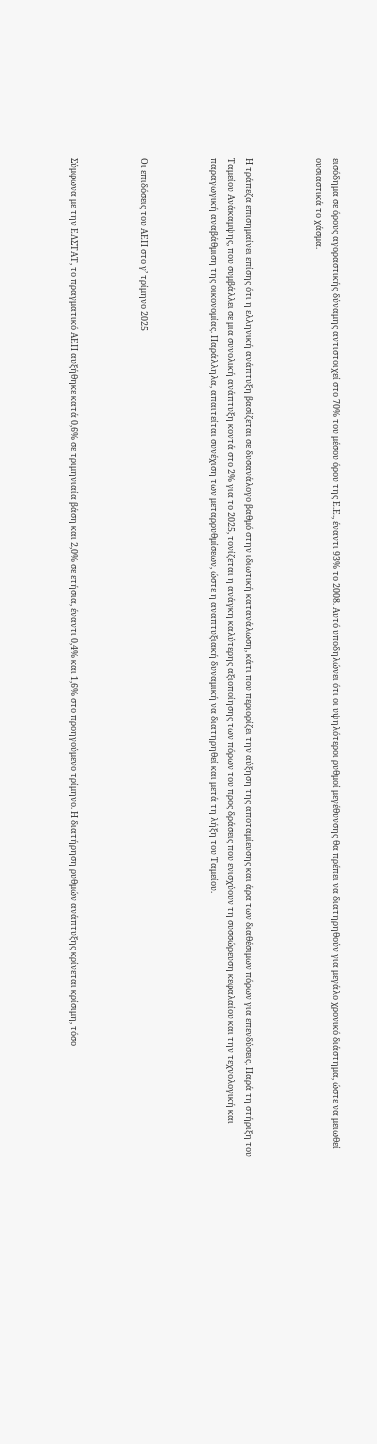εισόδημα σε όρους αγοραστικής δύναμης αντιστοιχεί στο 70% του μέσου όρου της Ε.Ε., έναντι 93% το 2008. Αυτό υποδηλώνει ότι οι υψηλότεροι ρυθμοί μεγέθυνσης θα πρέπει να διατηρηθούν για μεγάλο χρονικό διάστημα, ώστε να μειωθεί ουσιαστικά το χάσμα.



Η τράπεζα επισημαίνει επίσης ότι η ελληνική ανάπτυξη βασίζεται σε δυσανάλογο βαθμό στην ιδιωτική κατανάλωση, κάτι που περιορίζει την αύξηση της αποταμίευσης και άρα των διαθέσιμων πόρων για επενδύσεις. Παρά τη στήριξη του Ταμείου Ανάκαμψης, που συμβάλλει σε μια συνολική ανάπτυξη κοντά στο 2% για το 2025, τονίζεται η ανάγκη καλύτερης αξιοποίησης των πόρων του προς δράσεις που ενισχύουν τη συσσώρευση κεφαλαίου και την τεχνολογική και παραγωγική αναβάθμιση της οικονομίας. Παράλληλα, απαιτείται συνέχιση των μεταρρυθμίσεων, ώστε η αναπτυξιακή δυναμική να διατηρηθεί και μετά τη λήξη του Ταμείου.



Οι επιδόσεις του ΑΕΠ στο γ’ τρίμηνο 2025



Σύμφωνα με την ΕΛΣΤΑΤ, το πραγματικό ΑΕΠ αυξήθηκε κατά 0,6% σε τριμηνιαία βάση και 2,0% σε ετήσια, έναντι 0,4% και 1,6% στο προηγούμενο τρίμηνο. Η διατήρηση ρυθμών ανάπτυξης κρίνεται κρίσιμη, τόσο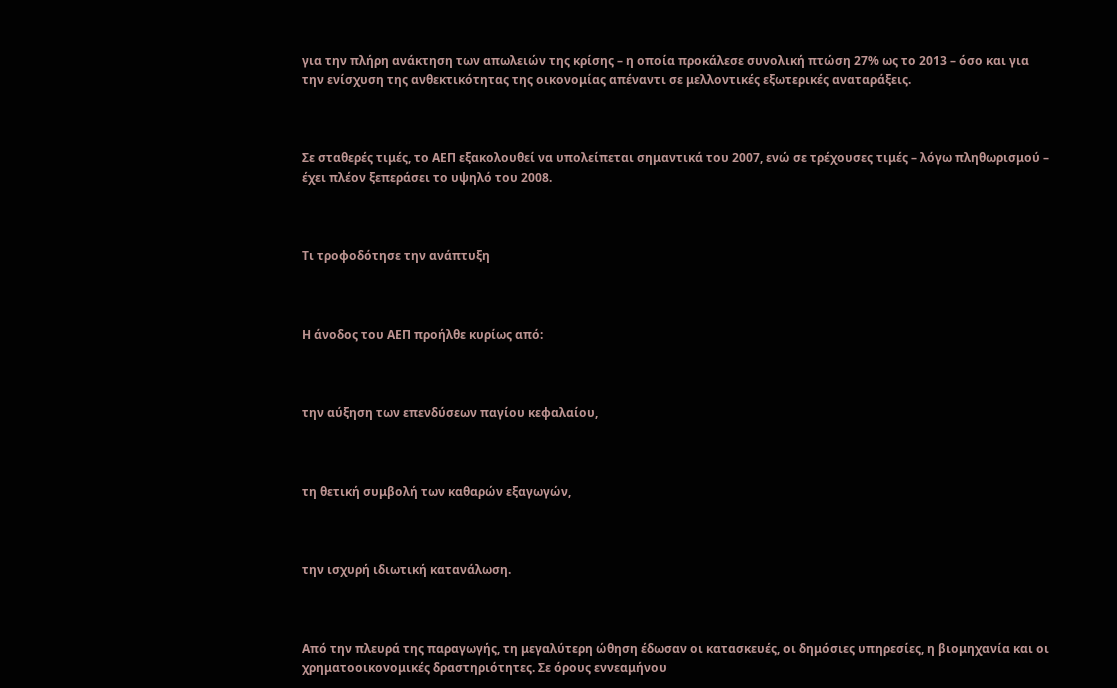για την πλήρη ανάκτηση των απωλειών της κρίσης – η οποία προκάλεσε συνολική πτώση 27% ως το 2013 – όσο και για την ενίσχυση της ανθεκτικότητας της οικονομίας απέναντι σε μελλοντικές εξωτερικές αναταράξεις.



Σε σταθερές τιμές, το ΑΕΠ εξακολουθεί να υπολείπεται σημαντικά του 2007, ενώ σε τρέχουσες τιμές – λόγω πληθωρισμού – έχει πλέον ξεπεράσει το υψηλό του 2008.



Τι τροφοδότησε την ανάπτυξη



Η άνοδος του ΑΕΠ προήλθε κυρίως από:



την αύξηση των επενδύσεων παγίου κεφαλαίου,



τη θετική συμβολή των καθαρών εξαγωγών,



την ισχυρή ιδιωτική κατανάλωση.



Από την πλευρά της παραγωγής, τη μεγαλύτερη ώθηση έδωσαν οι κατασκευές, οι δημόσιες υπηρεσίες, η βιομηχανία και οι χρηματοοικονομικές δραστηριότητες. Σε όρους εννεαμήνου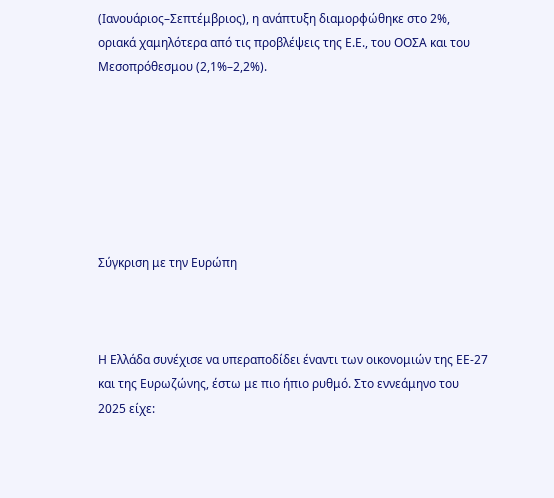(Ιανουάριος–Σεπτέμβριος), η ανάπτυξη διαμορφώθηκε στο 2%, οριακά χαμηλότερα από τις προβλέψεις της Ε.Ε., του ΟΟΣΑ και του Μεσοπρόθεσμου (2,1%–2,2%).







Σύγκριση με την Ευρώπη



Η Ελλάδα συνέχισε να υπεραποδίδει έναντι των οικονομιών της ΕΕ-27 και της Ευρωζώνης, έστω με πιο ήπιο ρυθμό. Στο εννεάμηνο του 2025 είχε: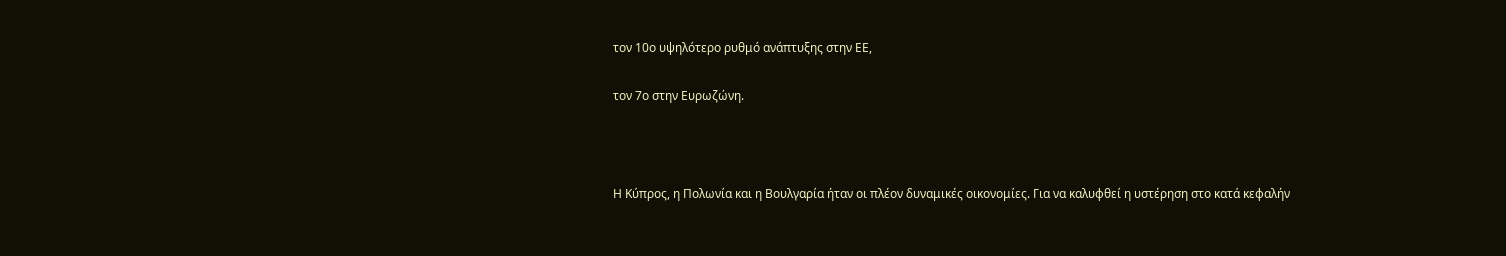τον 10ο υψηλότερο ρυθμό ανάπτυξης στην ΕΕ,

τον 7ο στην Ευρωζώνη.



Η Κύπρος, η Πολωνία και η Βουλγαρία ήταν οι πλέον δυναμικές οικονομίες. Για να καλυφθεί η υστέρηση στο κατά κεφαλήν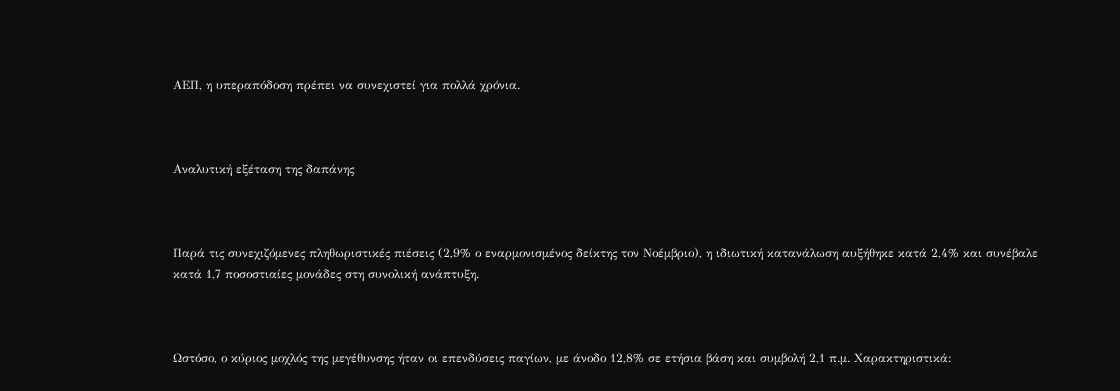ΑΕΠ, η υπεραπόδοση πρέπει να συνεχιστεί για πολλά χρόνια.



Αναλυτική εξέταση της δαπάνης



Παρά τις συνεχιζόμενες πληθωριστικές πιέσεις (2,9% ο εναρμονισμένος δείκτης τον Νοέμβριο), η ιδιωτική κατανάλωση αυξήθηκε κατά 2,4% και συνέβαλε κατά 1,7 ποσοστιαίες μονάδες στη συνολική ανάπτυξη.



Ωστόσο, ο κύριος μοχλός της μεγέθυνσης ήταν οι επενδύσεις παγίων, με άνοδο 12,8% σε ετήσια βάση και συμβολή 2,1 π.μ. Χαρακτηριστικά: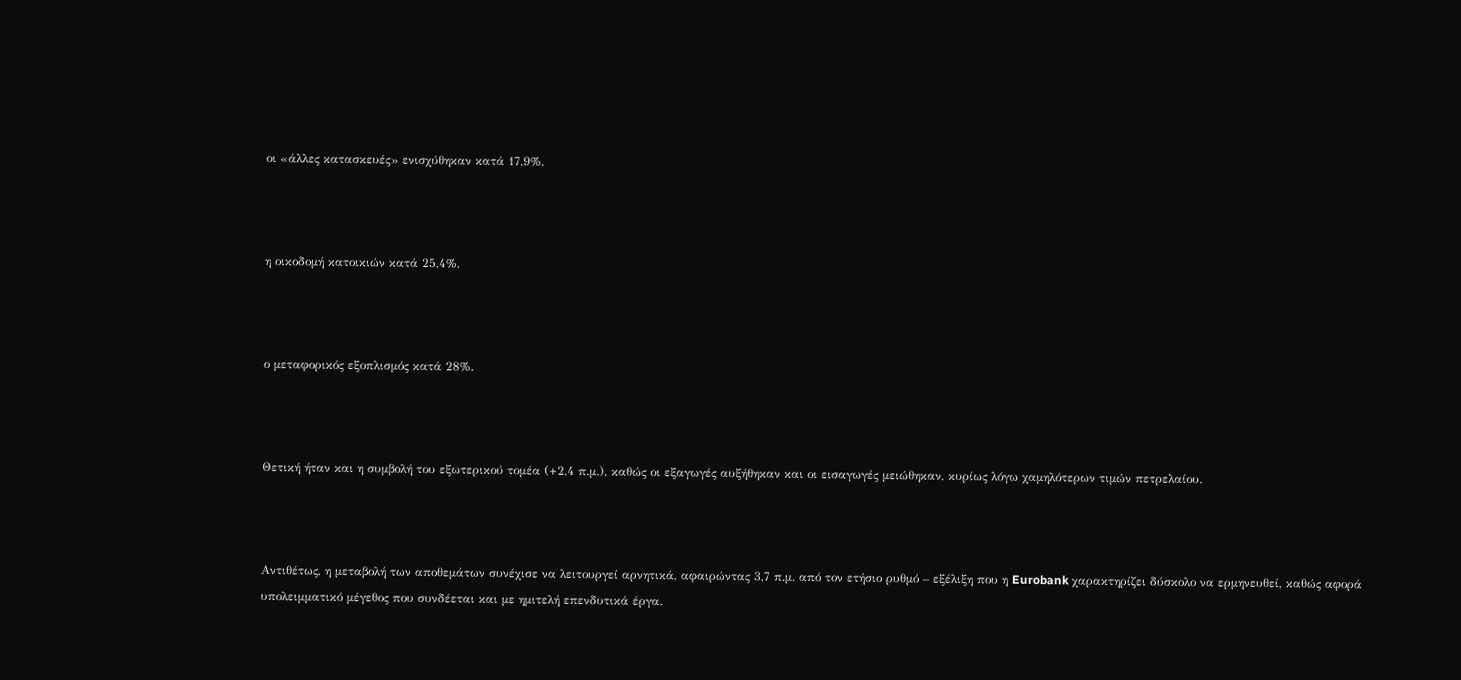οι «άλλες κατασκευές» ενισχύθηκαν κατά 17,9%,



η οικοδομή κατοικιών κατά 25,4%,



ο μεταφορικός εξοπλισμός κατά 28%.



Θετική ήταν και η συμβολή του εξωτερικού τομέα (+2,4 π.μ.), καθώς οι εξαγωγές αυξήθηκαν και οι εισαγωγές μειώθηκαν, κυρίως λόγω χαμηλότερων τιμών πετρελαίου.



Αντιθέτως, η μεταβολή των αποθεμάτων συνέχισε να λειτουργεί αρνητικά, αφαιρώντας 3,7 π.μ. από τον ετήσιο ρυθμό – εξέλιξη που η Eurobank χαρακτηρίζει δύσκολο να ερμηνευθεί, καθώς αφορά υπολειμματικό μέγεθος που συνδέεται και με ημιτελή επενδυτικά έργα.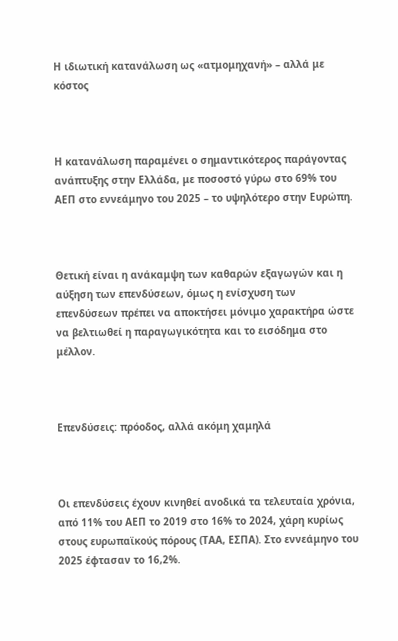Η ιδιωτική κατανάλωση ως «ατμομηχανή» – αλλά με κόστος



Η κατανάλωση παραμένει ο σημαντικότερος παράγοντας ανάπτυξης στην Ελλάδα, με ποσοστό γύρω στο 69% του ΑΕΠ στο εννεάμηνο του 2025 – το υψηλότερο στην Ευρώπη.



Θετική είναι η ανάκαμψη των καθαρών εξαγωγών και η αύξηση των επενδύσεων, όμως η ενίσχυση των επενδύσεων πρέπει να αποκτήσει μόνιμο χαρακτήρα ώστε να βελτιωθεί η παραγωγικότητα και το εισόδημα στο μέλλον.



Επενδύσεις: πρόοδος, αλλά ακόμη χαμηλά



Οι επενδύσεις έχουν κινηθεί ανοδικά τα τελευταία χρόνια, από 11% του ΑΕΠ το 2019 στο 16% το 2024, χάρη κυρίως στους ευρωπαϊκούς πόρους (ΤΑΑ, ΕΣΠΑ). Στο εννεάμηνο του 2025 έφτασαν το 16,2%.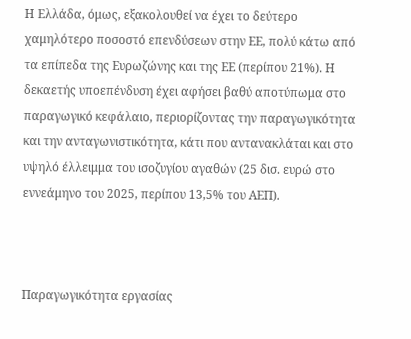Η Ελλάδα, όμως, εξακολουθεί να έχει το δεύτερο χαμηλότερο ποσοστό επενδύσεων στην ΕΕ, πολύ κάτω από τα επίπεδα της Ευρωζώνης και της ΕΕ (περίπου 21%). Η δεκαετής υποεπένδυση έχει αφήσει βαθύ αποτύπωμα στο παραγωγικό κεφάλαιο, περιορίζοντας την παραγωγικότητα και την ανταγωνιστικότητα, κάτι που αντανακλάται και στο υψηλό έλλειμμα του ισοζυγίου αγαθών (25 δισ. ευρώ στο εννεάμηνο του 2025, περίπου 13,5% του ΑΕΠ).



Παραγωγικότητα εργασίας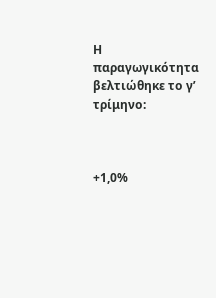Η παραγωγικότητα βελτιώθηκε το γ’ τρίμηνο:



+1,0%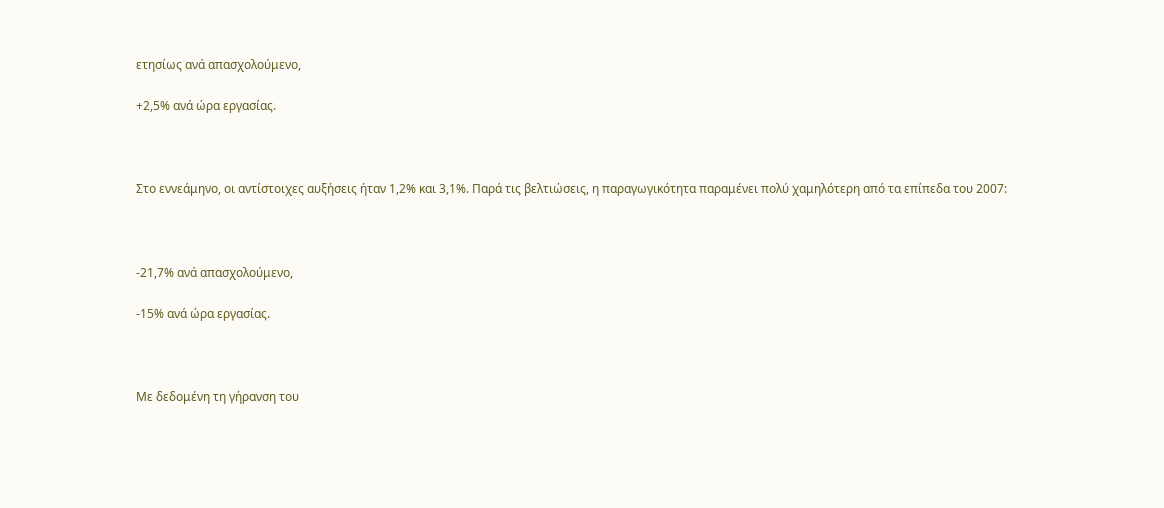ετησίως ανά απασχολούμενο,

+2,5% ανά ώρα εργασίας.



Στο εννεάμηνο, οι αντίστοιχες αυξήσεις ήταν 1,2% και 3,1%. Παρά τις βελτιώσεις, η παραγωγικότητα παραμένει πολύ χαμηλότερη από τα επίπεδα του 2007:



-21,7% ανά απασχολούμενο,

-15% ανά ώρα εργασίας.



Με δεδομένη τη γήρανση του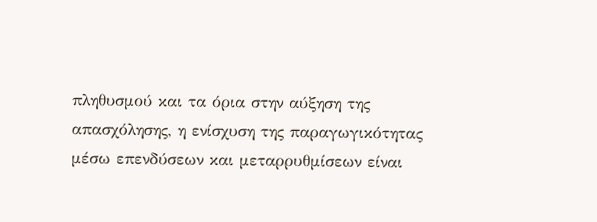πληθυσμού και τα όρια στην αύξηση της απασχόλησης, η ενίσχυση της παραγωγικότητας μέσω επενδύσεων και μεταρρυθμίσεων είναι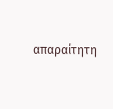απαραίτητη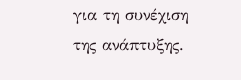για τη συνέχιση της ανάπτυξης.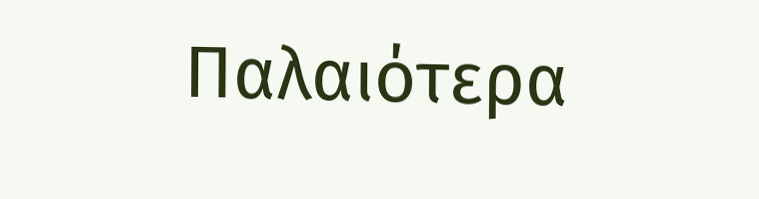Παλαιότερα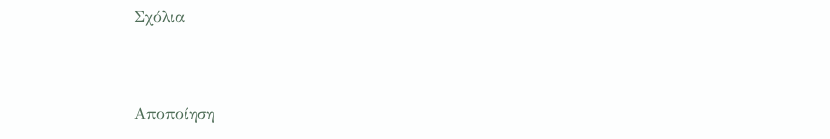Σχόλια



Αποποίηση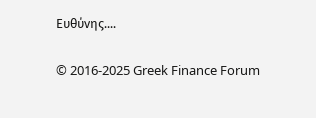Ευθύνης....

© 2016-2025 Greek Finance Forum